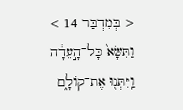< בְּמִדְבַּר 14 >
וַתִּשָּׂא֙ כָּל־הָ֣עֵדָ֔ה וַֽיִּתְּנ֖וּ אֶת־קוֹלָ֑ם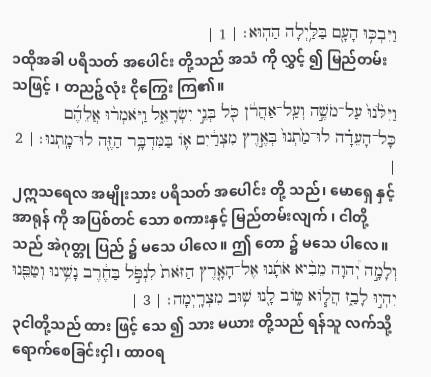וַיִּבְכּ֥וּ הָעָ֖ם בַּלַּ֥יְלָה הַהֽוּא׃ | 1 |
၁ထိုအခါ ပရိသတ် အပေါင်း တို့သည် အသံ ကို လွှင့် ၍ မြည်တမ်းသဖြင့် ၊ တညဉ့်လုံး ငိုကြွေး ကြ၏။
וַיִּלֹּ֙נוּ֙ עַל־מֹשֶׁ֣ה וְעַֽל־אַהֲרֹ֔ן כֹּ֖ל בְּנֵ֣י יִשְׂרָאֵ֑ל וַֽיֹּאמְר֨וּ אֲלֵהֶ֜ם כָּל־הָעֵדָ֗ה לוּ־מַ֙תְנוּ֙ בְּאֶ֣רֶץ מִצְרַ֔יִם א֛וֹ בַּמִּדְבָּ֥ר הַזֶּ֖ה לוּ־מָֽתְנוּ׃ | 2 |
၂ဣသရေလ အမျိုးသား ပရိသတ် အပေါင်း တို့ သည်၊ မောရှေ နှင့် အာရုန် ကို အပြစ်တင် သော စကားနှင့် မြည်တမ်းလျက် ၊ ငါတို့သည် အဲဂုတ္တု ပြည် ၌ မသေ ပါလေ။ ဤ တော ၌ မသေ ပါလေ။
וְלָמָ֣ה יְ֠הוָה מֵבִ֨יא אֹתָ֜נוּ אֶל־הָאָ֤רֶץ הַזֹּאת֙ לִנְפֹּ֣ל בַּחֶ֔רֶב נָשֵׁ֥ינוּ וְטַפֵּ֖נוּ יִהְי֣וּ לָבַ֑ז הֲל֧וֹא ט֦וֹב לָ֖נוּ שׁ֥וּב מִצְרָֽיְמָה׃ | 3 |
၃ငါတို့သည် ထား ဖြင့် သေ ၍ သား မယား တို့သည် ရန်သူ လက်သို့ ရောက်စေခြင်းငှါ၊ ထာဝရ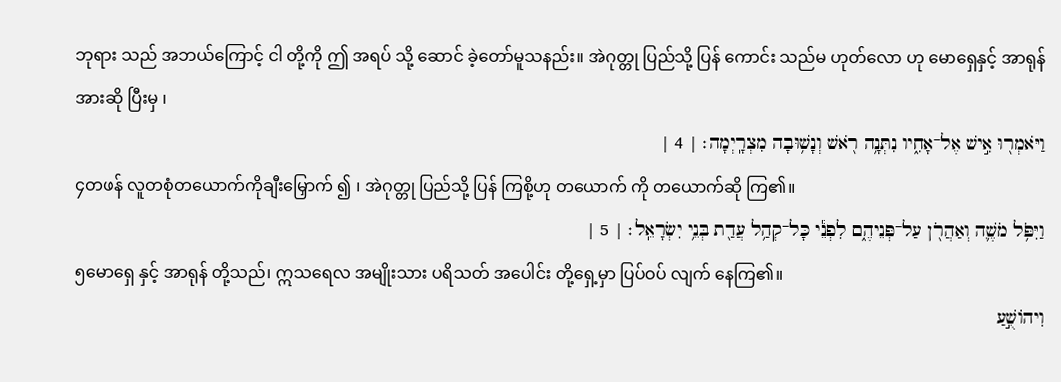ဘုရား သည် အဘယ်ကြောင့် ငါ တို့ကို ဤ အရပ် သို့ ဆောင် ခဲ့တော်မူသနည်း။ အဲဂုတ္တု ပြည်သို့ ပြန် ကောင်း သည်မ ဟုတ်လော ဟု မောရှေနှင့် အာရုန်အားဆို ပြီးမှ ၊
וַיֹּאמְר֖וּ אִ֣ישׁ אֶל־אָחִ֑יו נִתְּנָ֥ה רֹ֖אשׁ וְנָשׁ֥וּבָה מִצְרָֽיְמָה׃ | 4 |
၄တဖန် လူတစုံတယောက်ကိုချီးမြှောက် ၍ ၊ အဲဂုတ္တု ပြည်သို့ ပြန် ကြစို့ဟု တယောက် ကို တယောက်ဆို ကြ၏။
וַיִּפֹּ֥ל מֹשֶׁ֛ה וְאַהֲרֹ֖ן עַל־פְּנֵיהֶ֑ם לִפְנֵ֕י כָּל־קְהַ֥ל עֲדַ֖ת בְּנֵ֥י יִשְׂרָאֵֽל׃ | 5 |
၅မောရှေ နှင့် အာရုန် တို့သည်၊ ဣသရေလ အမျိုးသား ပရိသတ် အပေါင်း တို့ရှေ့မှာ ပြပ်ဝပ် လျက် နေကြ၏။
וִיהוֹשֻׁ֣עַ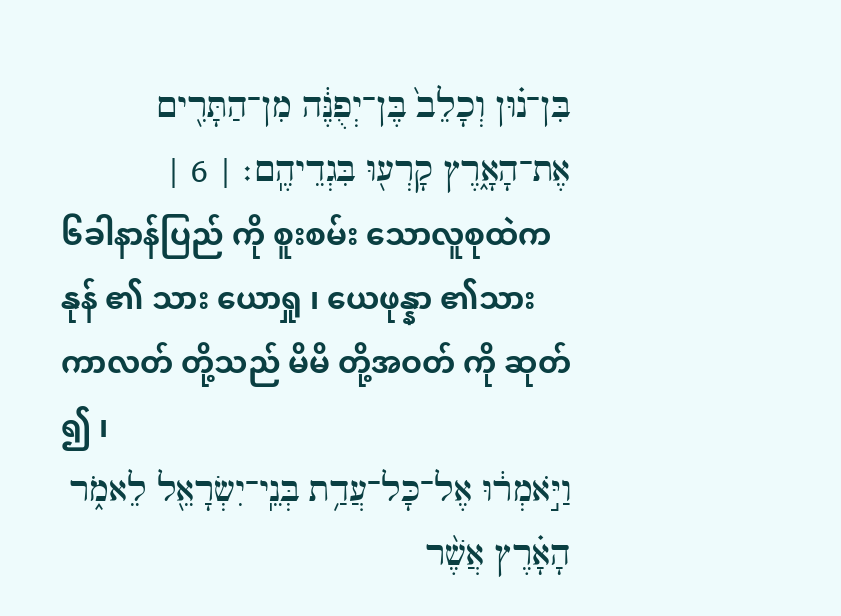בִּן־נ֗וּן וְכָלֵב֙ בֶּן־יְפֻנֶּ֔ה מִן־הַתָּרִ֖ים אֶת־הָאָ֑רֶץ קָרְע֖וּ בִּגְדֵיהֶֽם׃ | 6 |
၆ခါနာန်ပြည် ကို စူးစမ်း သောလူစုထဲက နုန် ၏ သား ယောရှု ၊ ယေဖုန္နာ ၏သား ကာလတ် တို့သည် မိမိ တို့အဝတ် ကို ဆုတ် ၍ ၊
וַיֹּ֣אמְר֔וּ אֶל־כָּל־עֲדַ֥ת בְּנֵֽי־יִשְׂרָאֵ֖ל לֵאמֹ֑ר הָאָ֗רֶץ אֲשֶׁ֨ר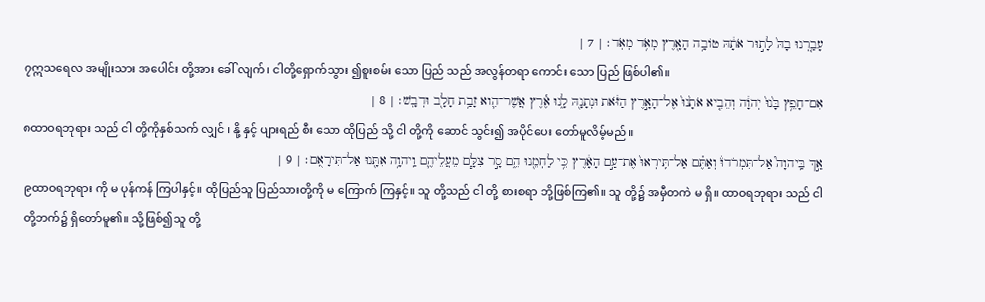עָבַ֤רְנוּ בָהּ֙ לָת֣וּר אֹתָ֔הּ טוֹבָ֥ה הָאָ֖רֶץ מְאֹ֥ד מְאֹֽד׃ | 7 |
၇ဣသရေလ အမျိုးသား အပေါင်း တို့အား ခေါ် လျက်၊ ငါတို့ရှောက်သွား ၍စူးစမ်း သော ပြည် သည် အလွန်တရာ ကောင်း သော ပြည် ဖြစ်ပါ၏။
אִם־חָפֵ֥ץ בָּ֙נוּ֙ יְהוָ֔ה וְהֵבִ֤יא אֹתָ֙נוּ֙ אֶל־הָאָ֣רֶץ הַזֹּ֔את וּנְתָנָ֖הּ לָ֑נוּ אֶ֕רֶץ אֲשֶׁר־הִ֛וא זָבַ֥ת חָלָ֖ב וּדְבָֽשׁ׃ | 8 |
၈ထာဝရဘုရား သည် ငါ တို့ကိုနှစ်သက် လျှင် ၊ နို့ နှင့် ပျားရည် စီး သော ထိုပြည် သို့ ငါ တို့ကို ဆောင် သွင်း၍ အပိုင်ပေး တော်မူလိမ့်မည်။
אַ֣ךְ בַּֽיהוָה֮ אַל־תִּמְרֹדוּ֒ וְאַתֶּ֗ם אַל־תִּֽירְאוּ֙ אֶת־עַ֣ם הָאָ֔רֶץ כִּ֥י לַחְמֵ֖נוּ הֵ֑ם סָ֣ר צִלָּ֧ם מֵעֲלֵיהֶ֛ם וַֽיהוָ֥ה אִתָּ֖נוּ אַל־תִּירָאֻֽם׃ | 9 |
၉ထာဝရဘုရား ကို မ ပုန်ကန် ကြပါနှင့်။ ထိုပြည်သူ ပြည်သားတို့ကို မ ကြောက် ကြနှင့်။ သူ တို့သည် ငါ တို့ စားစရာ ဘို့ဖြစ်ကြ၏။ သူ တို့၌ အမှီတကဲ မ ရှိ။ ထာဝရဘုရား သည် ငါ တို့ဘက်၌ ရှိတော်မူ၏။ သို့ဖြစ်၍သူ တို့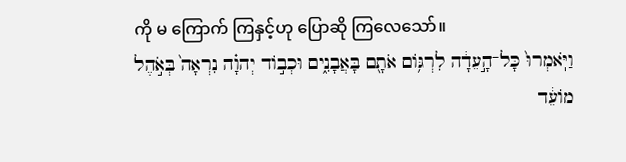ကို မ ကြောက် ကြနှင့်ဟု ပြောဆို ကြလေသော်။
וַיֹּֽאמְרוּ֙ כָּל־הָ֣עֵדָ֔ה לִרְגּ֥וֹם אֹתָ֖ם בָּאֲבָנִ֑ים וּכְב֣וֹד יְהוָ֗ה נִרְאָה֙ בְּאֹ֣הֶל מוֹעֵ֔ד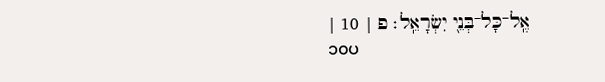אֶֽל־כָּל־בְּנֵ֖י יִשְׂרָאֵֽל׃ פ | 10 |
၁၀ပ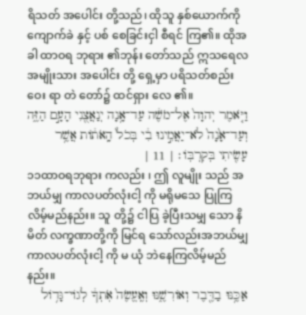ရိသတ် အပေါင်း တို့သည်၊ ထိုသူ နှစ်ယောက်ကို ကျောက်ခဲ နှင့် ပစ် စေခြင်းငှါ စီရင် ကြ၏။ ထိုအခါ ထာဝရ ဘုရား ၏ဘုန်း တော်သည် ဣသရေလ အမျိုးသား အပေါင်း တို့ ရှေ့မှာ ပရိသတ်စည်းဝေး ရာ တဲ တော်၌ ထင်ရှား လေ ၏။
וַיֹּ֤אמֶר יְהוָה֙ אֶל־מֹשֶׁ֔ה עַד־אָ֥נָה יְנַאֲצֻ֖נִי הָעָ֣ם הַזֶּ֑ה וְעַד־אָ֙נָה֙ לֹא־יַאֲמִ֣ינוּ בִ֔י בְּכֹל֙ הָֽאֹת֔וֹת אֲשֶׁ֥ר עָשִׂ֖יתִי בְּקִרְבּֽוֹ׃ | 11 |
၁၁ထာဝရဘုရား ကလည်း ၊ ဤ လူမျိုး သည် အဘယ်မျှ ကာလပတ်လုံးငါ့ ကို မရိုမသေ ပြုကြလိမ့်မည်နည်း။ သူ တို့၌ ငါပြ ခဲ့ပြီးသမျှ သော နိမိတ် လက္ခဏာတို့ကို မြင်ရ သော်လည်းအဘယ်မျှ ကာလပတ်လုံးငါ့ ကို မ ယုံ ဘဲနေကြလိမ့်မည်နည်း။
אַכֶּ֥נּוּ בַדֶּ֖בֶר וְאוֹרִשֶׁ֑נּוּ וְאֶֽעֱשֶׂה֙ אֹֽתְךָ֔ לְגוֹי־גָּד֥וֹל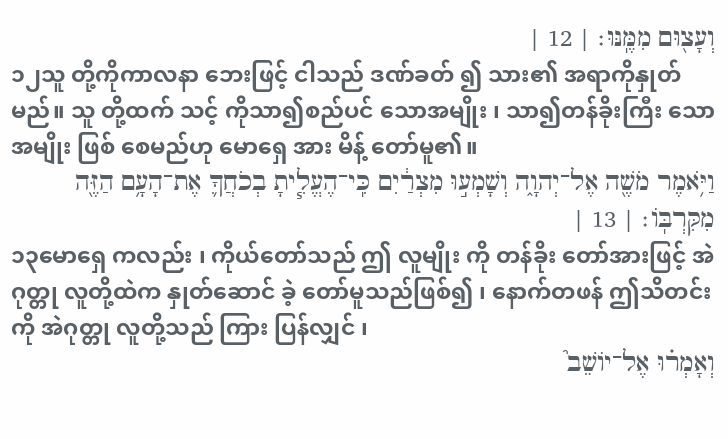וְעָצ֖וּם מִמֶּֽנּוּ׃ | 12 |
၁၂သူ တို့ကိုကာလနာ ဘေးဖြင့် ငါသည် ဒဏ်ခတ် ၍ သား၏ အရာကိုနှုတ် မည်။ သူ တို့ထက် သင့် ကိုသာ၍စည်ပင် သောအမျိုး ၊ သာ၍တန်ခိုးကြီး သောအမျိုး ဖြစ် စေမည်ဟု မောရှေ အား မိန့် တော်မူ၏။
וַיֹּ֥אמֶר מֹשֶׁ֖ה אֶל־יְהוָ֑ה וְשָׁמְע֣וּ מִצְרַ֔יִם כִּֽי־הֶעֱלִ֧יתָ בְכֹחֲךָ֛ אֶת־הָעָ֥ם הַזֶּ֖ה מִקִּרְבּֽוֹ׃ | 13 |
၁၃မောရှေ ကလည်း ၊ ကိုယ်တော်သည် ဤ လူမျိုး ကို တန်ခိုး တော်အားဖြင့် အဲဂုတ္တု လူတို့ထဲက နှုတ်ဆောင် ခဲ့ တော်မူသည်ဖြစ်၍ ၊ နောက်တဖန် ဤသိတင်းကို အဲဂုတ္တု လူတို့သည် ကြား ပြန်လျှင် ၊
וְאָמְר֗וּ אֶל־יוֹשֵׁב֮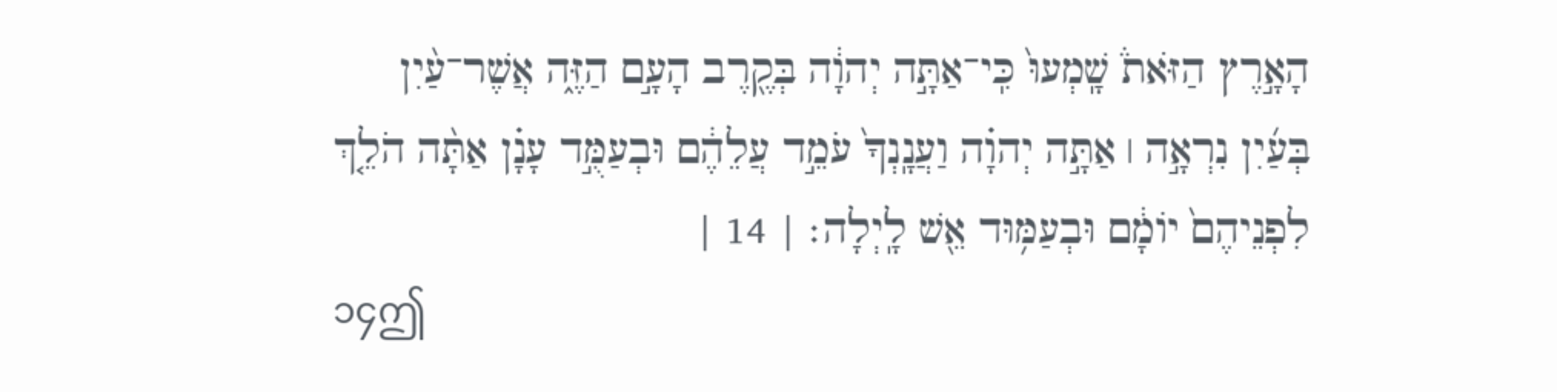הָאָ֣רֶץ הַזֹּאת֒ שָֽׁמְעוּ֙ כִּֽי־אַתָּ֣ה יְהוָ֔ה בְּקֶ֖רֶב הָעָ֣ם הַזֶּ֑ה אֲשֶׁר־עַ֨יִן בְּעַ֜יִן נִרְאָ֣ה ׀ אַתָּ֣ה יְהוָ֗ה וַעֲנָֽנְךָ֙ עֹמֵ֣ד עֲלֵהֶ֔ם וּבְעַמֻּ֣ד עָנָ֗ן אַתָּ֨ה הֹלֵ֤ךְ לִפְנֵיהֶם֙ יוֹמָ֔ם וּבְעַמּ֥וּד אֵ֖שׁ לָֽיְלָה׃ | 14 |
၁၄ဤ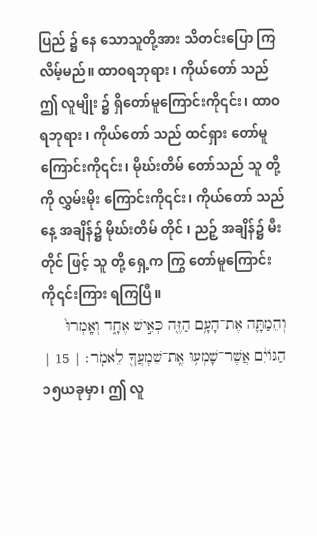ပြည် ၌ နေ သောသူတို့အား သိတင်းပြော ကြ လိမ့်မည်။ ထာဝရဘုရား ၊ ကိုယ်တော် သည် ဤ လူမျိုး ၌ ရှိတော်မူကြောင်းကို၎င်း၊ ထာဝရဘုရား ၊ ကိုယ်တော် သည် ထင်ရှား တော်မူကြောင်းကို၎င်း၊ မိုဃ်းတိမ် တော်သည် သူ တို့ကို လွှမ်းမိုး ကြောင်းကို၎င်း၊ ကိုယ်တော် သည် နေ့ အချိန်၌ မိုဃ်းတိမ် တိုင် ၊ ညဉ့် အချိန်၌ မီး တိုင် ဖြင့် သူ တို့ ရှေ့က ကြွ တော်မူကြောင်းကို၎င်းကြား ရကြပြီ။
וְהֵמַתָּ֛ה אֶת־הָעָ֥ם הַזֶּ֖ה כְּאִ֣ישׁ אֶחָ֑ד וְאָֽמְרוּ֙ הַגּוֹיִ֔ם אֲשֶׁר־שָׁמְע֥וּ אֶֽת־שִׁמְעֲךָ֖ לֵאמֹֽר׃ | 15 |
၁၅ယခုမှာ၊ ဤ လူ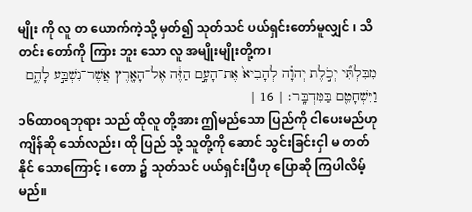မျိုး ကို လူ တ ယောက်ကဲ့သို့ မှတ်၍ သုတ်သင် ပယ်ရှင်းတော်မူလျှင် ၊ သိတင်း တော်ကို ကြား ဘူး သော လူ အမျိုးမျိုးတို့က၊
מִבִּלְתִּ֞י יְכֹ֣לֶת יְהוָ֗ה לְהָבִיא֙ אֶת־הָעָ֣ם הַזֶּ֔ה אֶל־הָאָ֖רֶץ אֲשֶׁר־נִשְׁבַּ֣ע לָהֶ֑ם וַיִּשְׁחָטֵ֖ם בַּמִּדְבָּֽר׃ | 16 |
၁၆ထာဝရဘုရား သည် ထိုလူ တို့အား ဤမည်သော ပြည်ကို ငါပေးမည်ဟု ကျိန်ဆို သော်လည်း၊ ထို ပြည် သို့ သူတို့ကို ဆောင် သွင်းခြင်းငှါ မ တတ်နိုင် သောကြောင့် ၊ တော ၌ သုတ်သင် ပယ်ရှင်းပြီဟု ပြောဆို ကြပါလိမ့်မည်။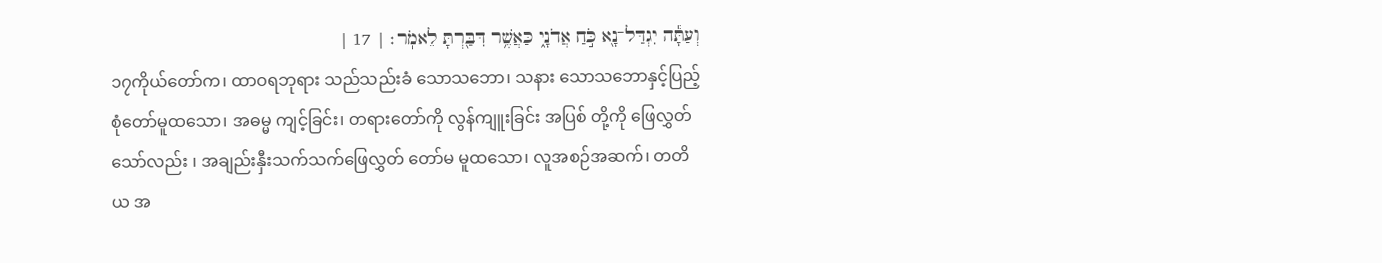וְעַתָּ֕ה יִגְדַּל־נָ֖א כֹּ֣חַ אֲדֹנָ֑י כַּאֲשֶׁ֥ר דִּבַּ֖רְתָּ לֵאמֹֽר׃ | 17 |
၁၇ကိုယ်တော်က၊ ထာဝရဘုရား သည်သည်းခံ သောသဘော၊ သနား သောသဘောနှင့်ပြည့်စုံတော်မူထသော၊ အဓမ္မ ကျင့်ခြင်း၊ တရားတော်ကို လွန်ကျူးခြင်း အပြစ် တို့ကို ဖြေလွှတ် သော်လည်း ၊ အချည်းနှီးသက်သက်ဖြေလွှတ် တော်မ မူထသော၊ လူအစဉ်အဆက်၊ တတိယ အ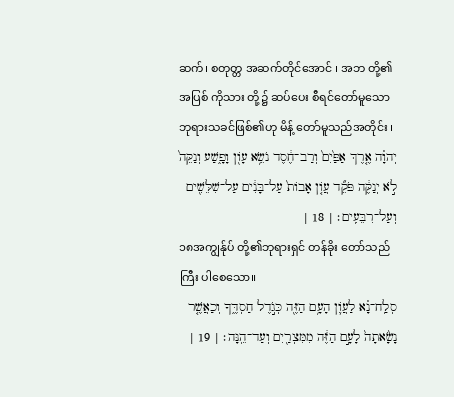ဆက်၊ စတုတ္တ အဆက်တိုင်အောင် ၊ အဘ တို့၏အပြစ် ကိုသား တို့၌ ဆပ်ပေး စီရင်တော်မူသော ဘုရားသခင်ဖြစ်၏ဟု မိန့် တော်မူသည်အတိုင်း ၊
יְהוָ֗ה אֶ֤רֶךְ אַפַּ֙יִם֙ וְרַב־חֶ֔סֶד נֹשֵׂ֥א עָוֹ֖ן וָפָ֑שַׁע וְנַקֵּה֙ לֹ֣א יְנַקֶּ֔ה פֹּקֵ֞ד עֲוֹ֤ן אָבוֹת֙ עַל־בָּנִ֔ים עַל־שִׁלֵּשִׁ֖ים וְעַל־רִבֵּעִֽים׃ | 18 |
၁၈အကျွန်ုပ် တို့၏ဘုရားရှင် တန်ခိုး တော်သည်ကြီး ပါစေသော။
סְלַֽח־נָ֗א לַעֲוֹ֛ן הָעָ֥ם הַזֶּ֖ה כְּגֹ֣דֶל חַסְדֶּ֑ךָ וְכַאֲשֶׁ֤ר נָשָׂ֙אתָה֙ לָעָ֣ם הַזֶּ֔ה מִמִּצְרַ֖יִם וְעַד־הֵֽנָּה׃ | 19 |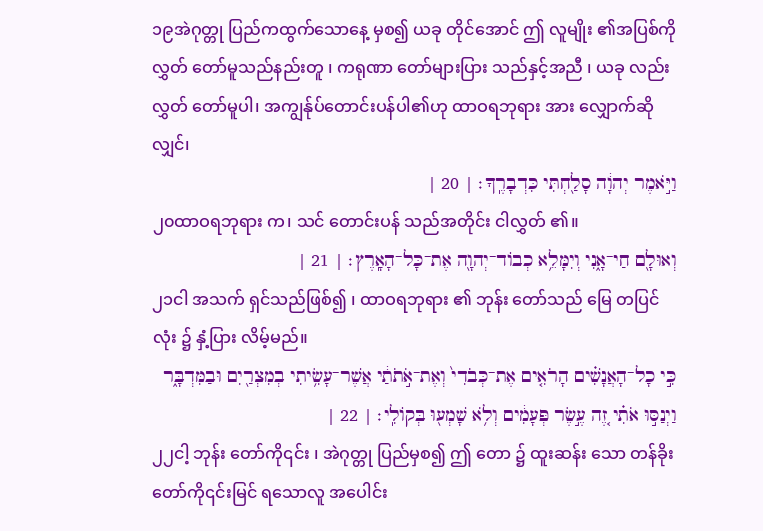၁၉အဲဂုတ္တု ပြည်ကထွက်သောနေ့ မှစ၍ ယခု တိုင်အောင် ဤ လူမျိုး ၏အပြစ်ကို လွှတ် တော်မူသည်နည်းတူ ၊ ကရုဏာ တော်များပြား သည်နှင့်အညီ ၊ ယခု လည်း လွှတ် တော်မူပါ၊ အကျွန်ုပ်တောင်းပန်ပါ၏ဟု ထာဝရဘုရား အား လျှောက်ဆိုလျှင်၊
וַיֹּ֣אמֶר יְהוָ֔ה סָלַ֖חְתִּי כִּדְבָרֶֽךָ׃ | 20 |
၂၀ထာဝရဘုရား က၊ သင် တောင်းပန် သည်အတိုင်း ငါလွှတ် ၏။
וְאוּלָ֖ם חַי־אָ֑נִי וְיִמָּלֵ֥א כְבוֹד־יְהוָ֖ה אֶת־כָּל־הָאָֽרֶץ׃ | 21 |
၂၁ငါ အသက် ရှင်သည်ဖြစ်၍ ၊ ထာဝရဘုရား ၏ ဘုန်း တော်သည် မြေ တပြင်လုံး ၌ နှံ့ပြား လိမ့်မည်။
כִּ֣י כָל־הָאֲנָשִׁ֗ים הָרֹאִ֤ים אֶת־כְּבֹדִי֙ וְאֶת־אֹ֣תֹתַ֔י אֲשֶׁר־עָשִׂ֥יתִי בְמִצְרַ֖יִם וּבַמִּדְבָּ֑ר וַיְנַסּ֣וּ אֹתִ֗י זֶ֚ה עֶ֣שֶׂר פְּעָמִ֔ים וְלֹ֥א שָׁמְע֖וּ בְּקוֹלִֽי׃ | 22 |
၂၂ငါ့ ဘုန်း တော်ကို၎င်း ၊ အဲဂုတ္တု ပြည်မှစ၍ ဤ တော ၌ ထူးဆန်း သော တန်ခိုးတော်ကို၎င်းမြင် ရသောလူ အပေါင်း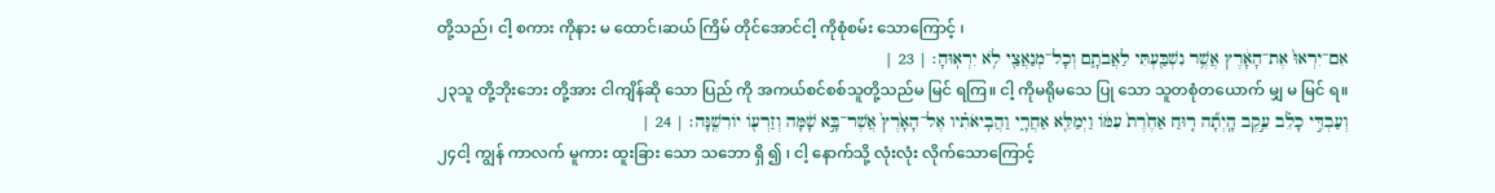တို့သည်၊ ငါ့ စကား ကိုနား မ ထောင်၊ဆယ် ကြိမ် တိုင်အောင်ငါ့ ကိုစုံစမ်း သောကြောင့် ၊
אִם־יִרְאוּ֙ אֶת־הָאָ֔רֶץ אֲשֶׁ֥ר נִשְׁבַּ֖עְתִּי לַאֲבֹתָ֑ם וְכָל־מְנַאֲצַ֖י לֹ֥א יִרְאֽוּהָ׃ | 23 |
၂၃သူ တို့ဘိုးဘေး တို့အား ငါကျိန်ဆို သော ပြည် ကို အကယ်စင်စစ်သူတို့သည်မ မြင် ရကြ။ ငါ့ ကိုမရိုမသေ ပြု သော သူတစုံတယောက် မျှ မ မြင် ရ။
וְעַבְדִּ֣י כָלֵ֗ב עֵ֣קֶב הָֽיְתָ֞ה ר֤וּחַ אַחֶ֙רֶת֙ עִמּ֔וֹ וַיְמַלֵּ֖א אַחֲרָ֑י וַהֲבִֽיאֹתִ֗יו אֶל־הָאָ֙רֶץ֙ אֲשֶׁר־בָּ֣א שָׁ֔מָּה וְזַרְע֖וֹ יוֹרִשֶֽׁנָּה׃ | 24 |
၂၄ငါ့ ကျွန် ကာလက် မူကား ထူးခြား သော သဘော ရှိ ၍ ၊ ငါ့ နောက်သို့ လုံးလုံး လိုက်သောကြောင့်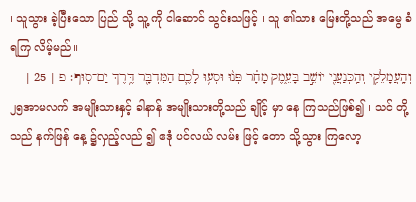၊ သူသွား ခဲ့ပြီးသော ပြည် သို့ သူ့ ကို ငါဆောင် သွင်းသဖြင့် ၊ သူ ၏သား မြေးတို့သည် အမွေ ခံရကြ လိမ့်မည်။
וְהָֽעֲמָלֵקִ֥י וְהַֽכְּנַעֲנִ֖י יוֹשֵׁ֣ב בָּעֵ֑מֶק מָחָ֗ר פְּנ֨וּ וּסְע֥וּ לָכֶ֛ם הַמִּדְבָּ֖ר דֶּ֥רֶךְ יַם־סֽוּף׃ פ | 25 |
၂၅အာမလက် အမျိုးသားနှင့် ခါနာန် အမျိုးသားတို့သည် ချိုင့် မှာ နေ ကြသည်ဖြစ်၍ ၊ သင် တို့သည် နက်ဖြန် နေ့ ၌လှည့်လည် ၍ ဧဒုံ ပင်လယ် လမ်း ဖြင့် တော သို့သွား ကြလော့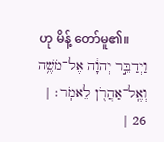ဟု မိန့် တော်မူ၏။
וַיְדַבֵּ֣ר יְהוָ֔ה אֶל־מֹשֶׁ֥ה וְאֶֽל־אַהֲרֹ֖ן לֵאמֹֽר׃ | 26 |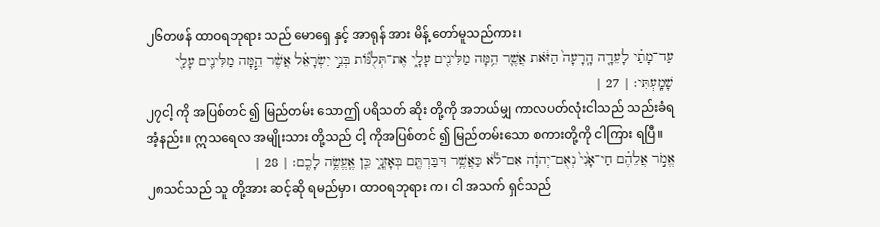၂၆တဖန် ထာဝရဘုရား သည် မောရှေ နှင့် အာရုန် အား မိန့် တော်မူသည်ကား၊
עַד־מָתַ֗י לָעֵדָ֤ה הָֽרָעָה֙ הַזֹּ֔את אֲשֶׁ֛ר הֵ֥מָּה מַלִּינִ֖ים עָלָ֑י אֶת־תְּלֻנּ֞וֹת בְּנֵ֣י יִשְׂרָאֵ֗ל אֲשֶׁ֨ר הֵ֧מָּה מַלִּינִ֛ים עָלַ֖י שָׁמָֽעְתִּי׃ | 27 |
၂၇ငါ့ ကို အပြစ်တင် ၍ မြည်တမ်း သောဤ ပရိသတ် ဆိုး တို့ကို အဘယ်မျှ ကာလပတ်လုံးငါသည် သည်းခံရအံ့နည်း။ ဣသရေလ အမျိုးသား တို့သည် ငါ့ ကိုအပြစ်တင် ၍ မြည်တမ်းသော စကားတို့ကို ငါကြား ရပြီ။
אֱמֹ֣ר אֲלֵהֶ֗ם חַי־אָ֙נִי֙ נְאֻם־יְהוָ֔ה אִם־לֹ֕א כַּאֲשֶׁ֥ר דִּבַּרְתֶּ֖ם בְּאָזְנָ֑י כֵּ֖ן אֶֽעֱשֶׂ֥ה לָכֶֽם׃ | 28 |
၂၈သင်သည် သူ တို့အား ဆင့်ဆို ရမည်မှာ၊ ထာဝရဘုရား က၊ ငါ အသက် ရှင်သည်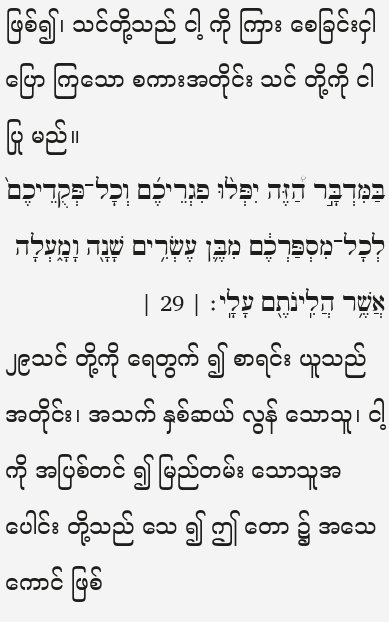ဖြစ်၍၊ သင်တို့သည် ငါ့ ကို ကြား စေခြင်းငှါပြော ကြသော စကားအတိုင်း သင် တို့ကို ငါပြု မည်။
בַּמִּדְבָּ֣ר הַ֠זֶּה יִפְּל֨וּ פִגְרֵיכֶ֜ם וְכָל־פְּקֻדֵיכֶם֙ לְכָל־מִסְפַּרְכֶ֔ם מִבֶּ֛ן עֶשְׂרִ֥ים שָׁנָ֖ה וָמָ֑עְלָה אֲשֶׁ֥ר הֲלִֽינֹתֶ֖ם עָלָֽי׃ | 29 |
၂၉သင် တို့ကို ရေတွက် ၍ စာရင်း ယူသည်အတိုင်း၊ အသက် နှစ်ဆယ် လွန် သောသူ၊ ငါ့ ကို အပြစ်တင် ၍ မြည်တမ်း သောသူအပေါင်း တို့သည် သေ ၍ ဤ တော ၌ အသေကောင် ဖြစ်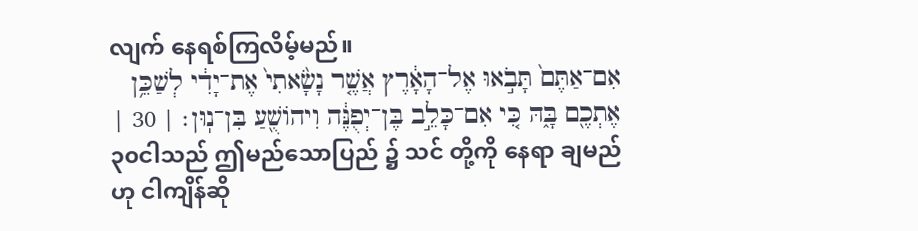လျက် နေရစ်ကြလိမ့်မည်။
אִם־אַתֶּם֙ תָּבֹ֣אוּ אֶל־הָאָ֔רֶץ אֲשֶׁ֤ר נָשָׂ֙אתִי֙ אֶת־יָדִ֔י לְשַׁכֵּ֥ן אֶתְכֶ֖ם בָּ֑הּ כִּ֚י אִם־כָּלֵ֣ב בֶּן־יְפֻנֶּ֔ה וִיהוֹשֻׁ֖עַ בִּן־נֽוּן׃ | 30 |
၃၀ငါသည် ဤမည်သောပြည် ၌ သင် တို့ကို နေရာ ချမည်ဟု ငါကျိန်ဆို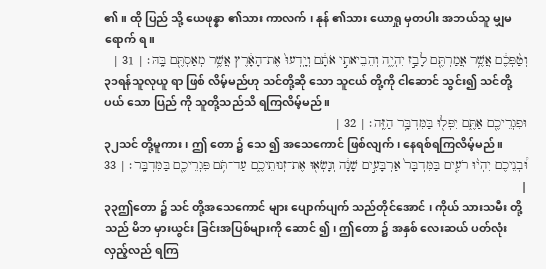၏။ ထို ပြည် သို့ ယေဖုန္နာ ၏သား ကာလက် ၊ နုန် ၏သား ယောရှု မှတပါး အဘယ်သူ မျှမရောက် ရ။
וְטַ֨פְּכֶ֔ם אֲשֶׁ֥ר אֲמַרְתֶּ֖ם לָבַ֣ז יִהְיֶ֑ה וְהֵבֵיאתִ֣י אֹתָ֔ם וְיָֽדְעוּ֙ אֶת־הָאָ֔רֶץ אֲשֶׁ֥ר מְאַסְתֶּ֖ם בָּֽהּ׃ | 31 |
၃၁ရန်သူလုယူ ရာ ဖြစ် လိမ့်မည်ဟု သင်တို့ဆို သော သူငယ် တို့ကို ငါဆောင် သွင်း၍ သင်တို့ပယ် သော ပြည် ကို သူတို့သည်သိ ရကြလိမ့်မည်။
וּפִגְרֵיכֶ֖ם אַתֶּ֑ם יִפְּל֖וּ בַּמִּדְבָּ֥ר הַזֶּֽה׃ | 32 |
၃၂သင် တို့မူကား ၊ ဤ တော ၌ သေ ၍ အသေကောင် ဖြစ်လျက်၊ နေရစ်ရကြလိမ့်မည်။
וּ֠בְנֵיכֶם יִהְי֨וּ רֹעִ֤ים בַּמִּדְבָּר֙ אַרְבָּעִ֣ים שָׁנָ֔ה וְנָשְׂא֖וּ אֶת־זְנוּתֵיכֶ֑ם עַד־תֹּ֥ם פִּגְרֵיכֶ֖ם בַּמִּדְבָּֽר׃ | 33 |
၃၃ဤတော ၌ သင် တို့အသေကောင် များ ပျောက်ပျက် သည်တိုင်အောင် ၊ ကိုယ် သားသမီး တို့သည် မိဘ မှားယွင်း ခြင်းအပြစ်များကို ဆောင် ၍၊ ဤတော ၌ အနှစ် လေးဆယ် ပတ်လုံးလှည့်လည် ရကြ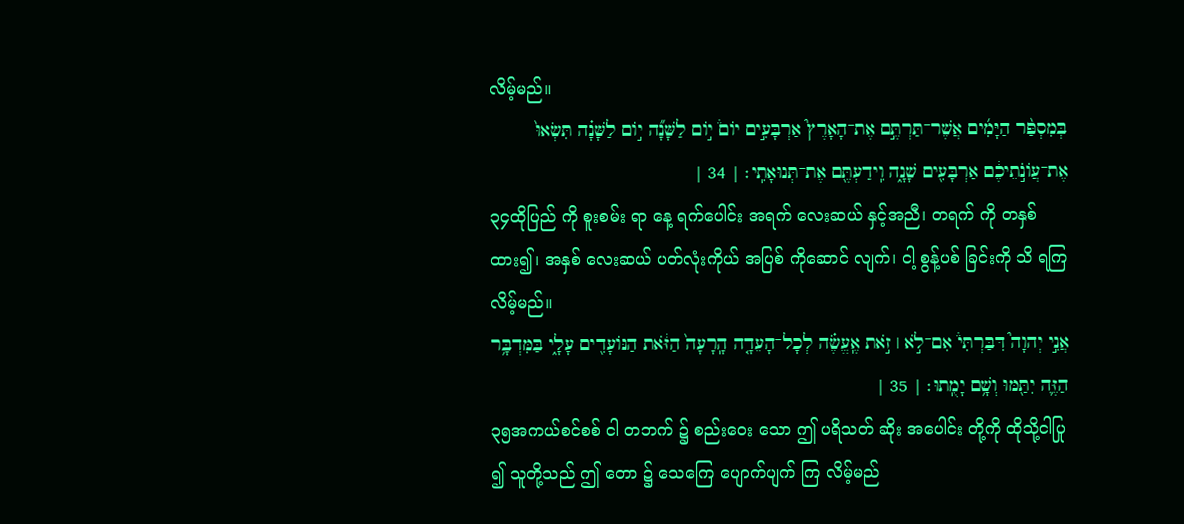လိမ့်မည်။
בְּמִסְפַּ֨ר הַיָּמִ֜ים אֲשֶׁר־תַּרְתֶּ֣ם אֶת־הָאָרֶץ֮ אַרְבָּעִ֣ים יוֹם֒ י֣וֹם לַשָּׁנָ֞ה י֣וֹם לַשָּׁנָ֗ה תִּשְׂאוּ֙ אֶת־עֲוֹנֹ֣תֵיכֶ֔ם אַרְבָּעִ֖ים שָׁנָ֑ה וִֽידַעְתֶּ֖ם אֶת־תְּנוּאָתִֽי׃ | 34 |
၃၄ထိုပြည် ကို စူးစမ်း ရာ နေ့ ရက်ပေါင်း အရက် လေးဆယ် နှင့်အညီ၊ တရက် ကို တနှစ် ထား၍၊ အနှစ် လေးဆယ် ပတ်လုံးကိုယ် အပြစ် ကိုဆောင် လျက်၊ ငါ့ စွန့်ပစ် ခြင်းကို သိ ရကြလိမ့်မည်။
אֲנִ֣י יְהוָה֮ דִּבַּרְתִּי֒ אִם־לֹ֣א ׀ זֹ֣את אֶֽעֱשֶׂ֗ה לְכָל־הָעֵדָ֤ה הָֽרָעָה֙ הַזֹּ֔את הַנּוֹעָדִ֖ים עָלָ֑י בַּמִּדְבָּ֥ר הַזֶּ֛ה יִתַּ֖מּוּ וְשָׁ֥ם יָמֻֽתוּ׃ | 35 |
၃၅အကယ်စင်စစ် ငါ တဘက် ၌ စည်းဝေး သော ဤ ပရိသတ် ဆိုး အပေါင်း တို့ကို ထိုသို့ငါပြု ၍ သူတို့သည် ဤ တော ၌ သေကြေ ပျောက်ပျက် ကြ လိမ့်မည်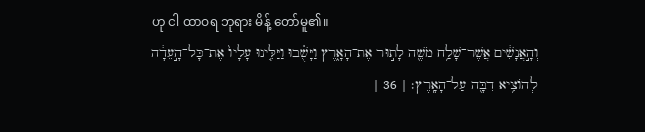ဟု ငါ ထာဝရ ဘုရား မိန့် တော်မူ၏။
וְהָ֣אֲנָשִׁ֔ים אֲשֶׁר־שָׁלַ֥ח מֹשֶׁ֖ה לָת֣וּר אֶת־הָאָ֑רֶץ וַיָּשֻׁ֗בוּ וַיַּלִּ֤ינוּ עָלָיו֙ אֶת־כָּל־הָ֣עֵדָ֔ה לְהוֹצִ֥יא דִבָּ֖ה עַל־הָאָֽרֶץ׃ | 36 |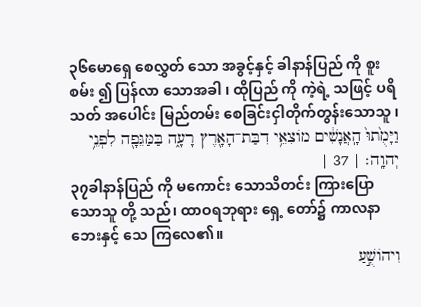၃၆မောရှေ စေလွှတ် သော အခွင့်နှင့် ခါနာန်ပြည် ကို စူးစမ်း ၍ ပြန်လာ သောအခါ ၊ ထိုပြည် ကို ကဲ့ရဲ့ သဖြင့် ပရိသတ် အပေါင်း မြည်တမ်း စေခြင်းငှါတိုက်တွန်းသောသူ ၊
וַיָּמֻ֙תוּ֙ הָֽאֲנָשִׁ֔ים מוֹצִאֵ֥י דִבַּת־הָאָ֖רֶץ רָעָ֑ה בַּמַּגֵּפָ֖ה לִפְנֵ֥י יְהוָֽה׃ | 37 |
၃၇ခါနာန်ပြည် ကို မကောင်း သောသိတင်း ကြားပြောသောသူ တို့ သည်၊ ထာဝရဘုရား ရှေ့ တော်၌ ကာလနာ ဘေးနှင့် သေ ကြလေ၏။
וִיהוֹשֻׁ֣עַ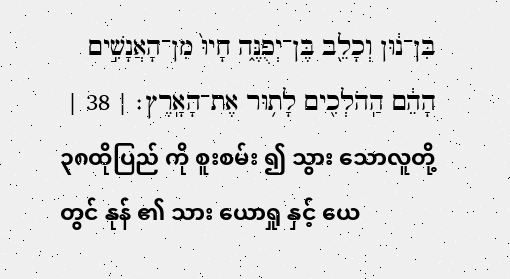בִּן־נ֔וּן וְכָלֵ֖ב בֶּן־יְפֻנֶּ֑ה חָיוּ֙ מִן־הָאֲנָשִׁ֣ים הָהֵ֔ם הַֽהֹלְכִ֖ים לָת֥וּר אֶת־הָאָֽרֶץ׃ | 38 |
၃၈ထိုပြည် ကို စူးစမ်း ၍ သွား သောလူတို့တွင် နုန် ၏ သား ယောရှု နှင့် ယေ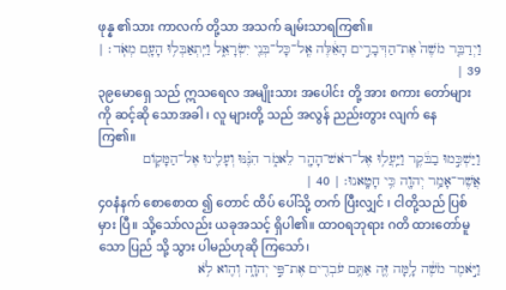ဖုန္န ၏သား ကာလက် တို့သာ အသက် ချမ်းသာရကြ၏။
וַיְדַבֵּ֤ר מֹשֶׁה֙ אֶת־הַדְּבָרִ֣ים הָאֵ֔לֶּה אֶֽל־כָּל־בְּנֵ֖י יִשְׂרָאֵ֑ל וַיִּֽתְאַבְּל֥וּ הָעָ֖ם מְאֹֽד׃ | 39 |
၃၉မောရှေ သည် ဣသရေလ အမျိုးသား အပေါင်း တို့ အား စကား တော်များကို ဆင့်ဆို သောအခါ ၊ လူ များတို့ သည် အလွန် ညည်းတွား လျက် နေကြ၏။
וַיַּשְׁכִּ֣מוּ בַבֹּ֔קֶר וַיַּֽעֲל֥וּ אֶל־רֹאשׁ־הָהָ֖ר לֵאמֹ֑ר הִנֶּ֗נּוּ וְעָלִ֛ינוּ אֶל־הַמָּק֛וֹם אֲשֶׁר־אָמַ֥ר יְהוָ֖ה כִּ֥י חָטָֽאנוּ׃ | 40 |
၄၀နံနက် စောစောထ ၍ တောင် ထိပ် ပေါ်သို့ တက် ပြီးလျှင် ၊ ငါတို့သည် ပြစ်မှား ပြီ။ သို့သော်လည်း ယခုအသင့် ရှိပါ၏။ ထာဝရဘုရား ဂတိ ထားတော်မူသော ပြည် သို့ သွား ပါမည်ဟုဆို ကြသော်၊
וַיֹּ֣אמֶר מֹשֶׁ֔ה לָ֥מָּה זֶּ֛ה אַתֶּ֥ם עֹבְרִ֖ים אֶת־פִּ֣י יְהוָ֑ה וְהִ֖וא לֹ֥א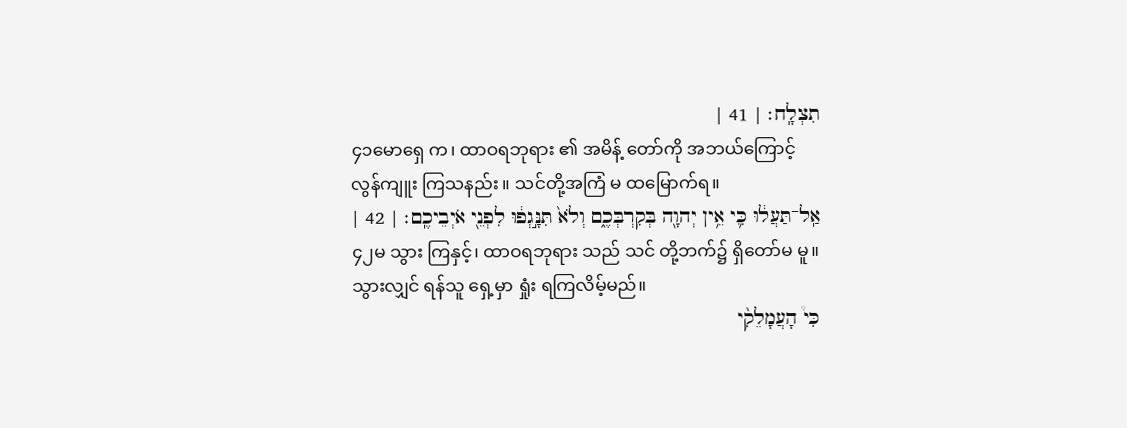תִצְלָֽח׃ | 41 |
၄၁မောရှေ က၊ ထာဝရဘုရား ၏ အမိန့် တော်ကို အဘယ်ကြောင့် လွန်ကျူး ကြသနည်း။ သင်တို့အကြံ မ ထမြောက်ရ။
אַֽל־תַּעֲל֔וּ כִּ֛י אֵ֥ין יְהוָ֖ה בְּקִרְבְּכֶ֑ם וְלֹא֙ תִּנָּ֣גְפ֔וּ לִפְנֵ֖י אֹיְבֵיכֶֽם׃ | 42 |
၄၂မ သွား ကြနှင့်၊ ထာဝရဘုရား သည် သင် တို့ဘက်၌ ရှိတော်မ မူ။ သွားလျှင် ရန်သူ ရှေ့မှာ ရှုံး ရကြလိမ့်မည်။
כִּי֩ הָעֲמָלֵקִ֨י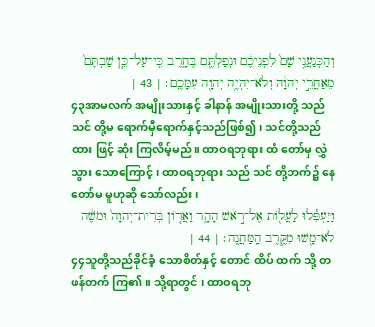וְהַכְּנַעֲנִ֥י שָׁם֙ לִפְנֵיכֶ֔ם וּנְפַלְתֶּ֖ם בֶּחָ֑רֶב כִּֽי־עַל־כֵּ֤ן שַׁבְתֶּם֙ מֵאַחֲרֵ֣י יְהוָ֔ה וְלֹא־יִהְיֶ֥ה יְהוָ֖ה עִמָּכֶֽם׃ | 43 |
၄၃အာမလက် အမျိုးသားနှင့် ခါနာန် အမျိုးသားတို့ သည် သင် တို့မ ရောက်မှီရောက်နှင့်သည်ဖြစ်၍၊ သင်တို့သည် ထား ဖြင့် ဆုံး ကြလိမ့်မည်။ ထာဝရဘုရား ထံ တော်မှ လွှဲသွား သောကြောင့် ၊ ထာဝရဘုရား သည် သင် တို့ဘက်၌ နေ တော်မ မူဟုဆို သော်လည်း ၊
וַיַּעְפִּ֕לוּ לַעֲל֖וֹת אֶל־רֹ֣אשׁ הָהָ֑ר וַאֲר֤וֹן בְּרִית־יְהוָה֙ וּמֹשֶׁ֔ה לֹא־מָ֖שׁוּ מִקֶּ֥רֶב הַֽמַּחֲנֶֽה׃ | 44 |
၄၄သူတို့သည်ခိုင်ခံ့ သောစိတ်နှင့် တောင် ထိပ် ထက် သို့ တဖန်တက် ကြ၏။ သို့ရာတွင် ၊ ထာဝရဘု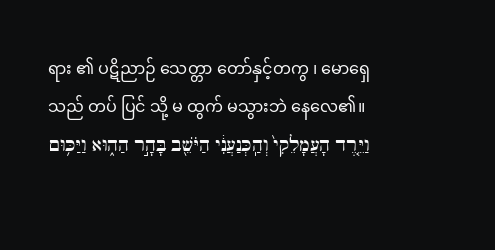ရား ၏ ပဋိညာဉ် သေတ္တာ တော်နှင့်တကွ ၊ မောရှေ သည် တပ် ပြင် သို့ မ ထွက် မသွားဘဲ နေလေ၏။
וַיֵּ֤רֶד הָעֲמָלֵקִי֙ וְהַֽכְּנַעֲנִ֔י הַיֹּשֵׁ֖ב בָּהָ֣ר הַה֑וּא וַיַּכּ֥וּם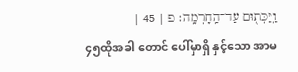וַֽיַּכְּת֖וּם עַד־הַֽחָרְמָֽה׃ פ | 45 |
၄၅ထိုအခါ တောင် ပေါ်မှာရှိ နှင့်သော အာမ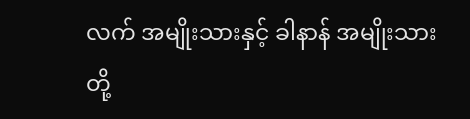လက် အမျိုးသားနှင့် ခါနာန် အမျိုးသားတို့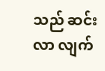သည် ဆင်းလာ လျက်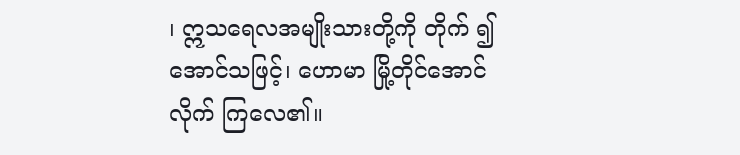၊ ဣသရေလအမျိုးသားတို့ကို တိုက် ၍ အောင်သဖြင့်၊ ဟောမာ မြို့တိုင်အောင် လိုက် ကြလေ၏။